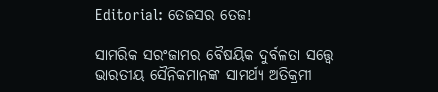Editorial: ତେଜସର ତେଜ!

ସାମରିକ ସରଂଜାମର ବୈଷୟିକ ଦୁର୍ବଳତା ସତ୍ତ୍ବେ ଭାରତୀୟ ‌ସୈନିକମାନଙ୍କ ସାମର୍ଥ୍ୟ ଅତିକ୍ରମୀ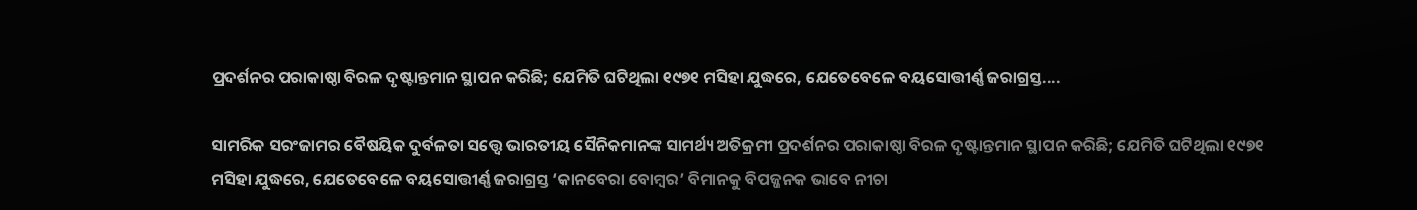ପ୍ରଦର୍ଶନର ପରାକାଷ୍ଠା ବିରଳ ଦୃଷ୍ଟାନ୍ତମାନ ସ୍ଥାପନ କରିଛି; ଯେମିତି ଘଟିଥିଲା ୧୯୭୧ ମସିହା ଯୁଦ୍ଧରେ, ଯେତେବେଳେ ବୟସୋତ୍ତୀର୍ଣ୍ଣ ଜରାଗ୍ରସ୍ତ....

ସାମରିକ ସରଂଜାମର ବୈଷୟିକ ଦୁର୍ବଳତା ସତ୍ତ୍ବେ ଭାରତୀୟ ‌ସୈନିକମାନଙ୍କ ସାମର୍ଥ୍ୟ ଅତିକ୍ରମୀ ପ୍ରଦର୍ଶନର ପରାକାଷ୍ଠା ବିରଳ ଦୃଷ୍ଟାନ୍ତମାନ ସ୍ଥାପନ କରିଛି; ଯେମିତି ଘଟିଥିଲା ୧୯୭୧ ମସିହା ଯୁଦ୍ଧରେ, ଯେତେବେଳେ ବୟସୋତ୍ତୀର୍ଣ୍ଣ ଜରାଗ୍ରସ୍ତ ‘କାନବେରା ବୋମ୍ବର’ ବିମାନକୁ ବିପଜ୍ଜନକ ଭାବେ ନୀଚା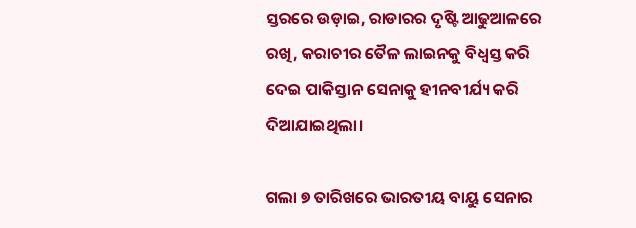ସ୍ତରରେ ଉଡ଼ାଇ, ରାଡାରର ଦୃଷ୍ଟି ଆଢୁଆଳରେ ରଖି, କରାଚୀର ତୈଳ ଲାଇନକୁ ବିଧ୍ବସ୍ତ କରି ଦେଇ ପାକିସ୍ତାନ ସେନାକୁ ହୀନବୀର୍ଯ୍ୟ କରି ଦିଆଯାଇଥିଲା।

ଗଲା ୭ ତାରିଖରେ ଭାରତୀୟ ବାୟୁ ସେନାର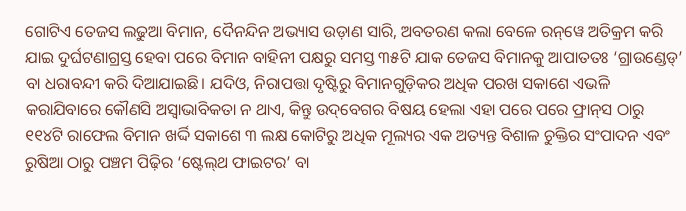ଗୋଟିଏ ତେଜସ ଲଢୁଆ ବିମାନ, ଦୈନନ୍ଦିନ ଅଭ୍ୟାସ ଉଡ଼ାଣ ସାରି, ଅବତରଣ କଲା ବେଳେ ରନ୍‌ୱେ ଅତିକ୍ରମ କରି ଯାଇ ଦୁର୍ଘଟଣାଗ୍ରସ୍ତ ହେବା ପରେ ବିମାନ ବାହିନୀ ପକ୍ଷରୁ ସମସ୍ତ ୩୫ଟି ଯାକ ତେଜସ ବିମାନକୁ ଆପାତତଃ ‘ଗ୍ରାଉଣ୍ଡେଡ୍‌’ ବା ଧରାବନ୍ଦୀ କରି ଦିଆଯାଇଛି। ଯଦିଓ, ନିରାପତ୍ତା ଦୃଷ୍ଟିରୁ ବିମାନଗୁଡ଼ିକର ଅଧିକ ପରଖ ସକାଶେ ଏଭଳି କରାଯିବାରେ କୌଣସି ଅସ୍ବାଭାବିକତା ନ ଥାଏ, କିନ୍ତୁ ଉଦ୍‌ବେଗର ବିଷୟ ହେଲା ଏହା ପରେ ପରେ ଫ୍ରାନ୍‌ସ ଠାରୁ ୧୧୪ଟି ରାଫେଲ ବିମାନ ଖର୍ଦ୍ଦି ସକାଶେ ୩ ଲକ୍ଷ କୋଟିରୁ ଅଧିକ ମୂଲ୍ୟର ଏକ ଅତ୍ୟନ୍ତ ବିଶାଳ ଚୁକ୍ତିର ସଂପାଦନ ଏବଂ ରୁଷିଆ ଠାରୁ ପଞ୍ଚମ ପିଢ଼ିର ‘ଷ୍ଟେଲ୍‌ଥ ଫାଇଟର’ ବା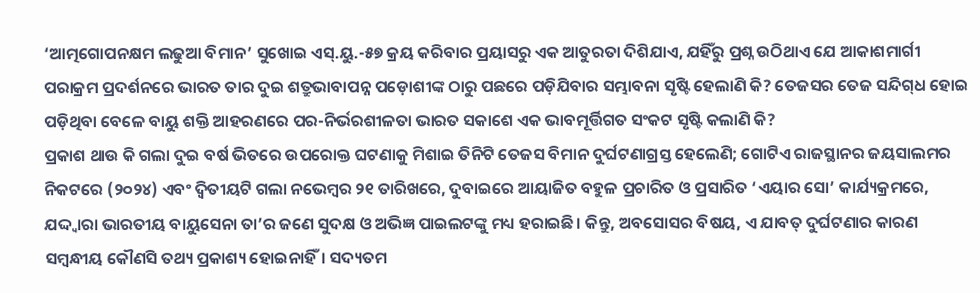‘ଆତ୍ମଗୋପନକ୍ଷମ ଲଢୁଆ ବିମାନ’ ସୁଖୋଇ ଏସ୍.ୟୁ.-୫୭ କ୍ରୟ କରିବାର ପ୍ରୟାସରୁ ଏକ ଆତୁରତା ଦିଶିଯାଏ, ଯହିଁରୁ ପ୍ରଶ୍ନ ଉଠିଥାଏ ଯେ ଆକାଶମାର୍ଗୀ ପରାକ୍ରମ ପ୍ରଦର୍ଶନରେ ଭାରତ ତାର ଦୁଇ ଶତ୍ରୁଭାବାପନ୍ନ ପଡ଼ୋଶୀଙ୍କ ଠାରୁ ପଛରେ ପଡ଼ିଯିବାର ସମ୍ଭାବନା ସୃଷ୍ଟି ହେଲାଣି କି? ତେଜସର ତେଜ ସନ୍ଦିଗ୍‌ଧ ହୋଇ ପଡ଼ିଥିବା ବେଳେ ବାୟୁ ଶକ୍ତି ଆହରଣରେ ପର-ନିର୍ଭରଶୀଳତା ଭାରତ ସକାଶେ ଏକ ଭାବମୂର୍ତ୍ତିଗତ ସଂକଟ ସୃଷ୍ଟି କଲାଣି କି?
ପ୍ରକାଶ ଥାଉ କି ଗଲା ଦୁଇ ବର୍ଷ ଭିତରେ ଉପରୋକ୍ତ ଘଟଣାକୁ ମିଶାଇ ତିନିଟି ତେଜସ ବିମାନ ଦୁର୍ଘଟଣାଗ୍ରସ୍ତ ହେଲେଣି; ଗୋଟିଏ ରାଜସ୍ଥାନର ଜୟସାଲମର ନିକଟରେ (୨୦୨୪) ଏବଂ ଦ୍ବିତୀୟଟି ଗଲା ନଭେମ୍ବର ୨୧ ତାରିଖରେ, ଦୁବାଇରେ ଆୟାଜିତ ବହୁଳ ପ୍ରଚାରିତ ଓ ପ୍ରସାରିତ ‘ଏୟାର ସୋ’ କାର୍ଯ୍ୟକ୍ରମରେ, ଯଦ୍ଦ୍ବାରା ଭାରତୀୟ ବାୟୁସେନା ତା’ର ଜଣେ ସୁଦକ୍ଷ ଓ ଅଭିଜ୍ଞ ପାଇଲଟଙ୍କୁ ମଧ୍ୟ ହରାଇଛି। କିନ୍ତୁ, ଅବସୋସର ବିଷୟ, ଏ ଯାବତ୍‌ ଦୁର୍ଘଟଣାର କାରଣ ସମ୍ବନ୍ଧୀୟ କୌଣସି ତଥ୍ୟ ପ୍ରକାଶ୍ୟ ହୋଇନାହିଁ। ସଦ୍ୟତମ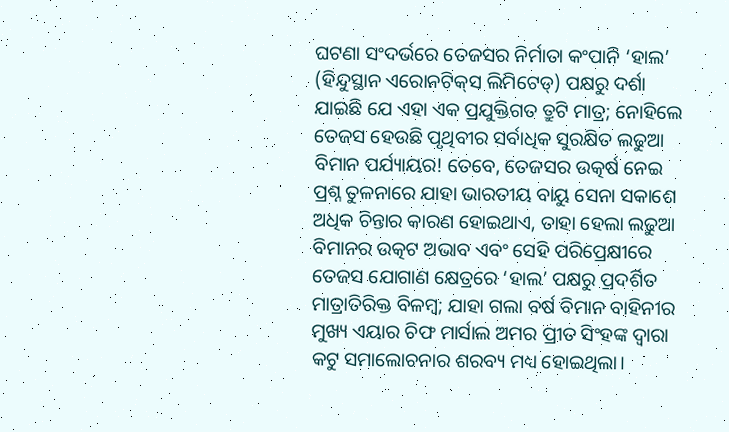ଘଟଣା ସଂଦର୍ଭରେ ତେଜସର ନିର୍ମାତା କଂପାନି ‘ହାଲ’ (ହିନ୍ଦୁସ୍ଥାନ ଏରୋନଟିକ୍‌ସ ଲିମିଟେଡ୍‌) ପକ୍ଷରୁ ଦର୍ଶା ଯାଇଛି ଯେ ଏହା ଏକ ପ୍ରଯୁକ୍ତିଗତ ତ୍ରୁଟି ମାତ୍ର; ନୋହିଲେ ତେଜସ ହେଉଛି ପୃଥିବୀର ସର୍ବାଧିକ ସୁରକ୍ଷିତ ଲଢୁଆ ବିମାନ ପର୍ଯ୍ୟାୟର! ତେବେ, ତେଜସର ଉତ୍କର୍ଷ ନେଇ ପ୍ରଶ୍ନ ତୁଳନାରେ ଯାହା ଭାରତୀୟ ବାୟୁ ସେନା ସକାଶେ ଅଧିକ ଚିନ୍ତାର କାରଣ ହୋଇଥାଏ, ତାହା ହେଲା ଲଢୁଆ ବିମ‌ାନର ଉତ୍କଟ ଅଭାବ ଏବଂ ସେହି ପରିପ୍ରେକ୍ଷୀରେ ତେଜସ ଯୋଗାଣ କ୍ଷେତ୍ରରେ ‘ହାଲ’ ପକ୍ଷରୁ ପ୍ରଦର୍ଶିତ ମାତ୍ରାତିରିକ୍ତ ବିଳମ୍ବ; ଯାହା ଗଲା ବର୍ଷ ବିମାନ ବାହିନୀର ମୁଖ୍ୟ ଏୟାର ଚିଫ ମାର୍ସାଲ ଅମର ପ୍ରୀତ ସିଂହଙ୍କ ଦ୍ବାରା କଟୁ ସମାଲୋଚନାର ଶରବ୍ୟ ମଧ୍ୟ ହୋଇଥିଲା।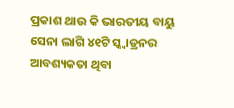ପ୍ରକାଶ ଥାଉ କି ଭାରତୀୟ ବାୟୁ ସେନା ଲାଗି ୪୧ଟି ସ୍କ୍ବାଡ୍ରନର ଆବଶ୍ୟକତା ଥିବା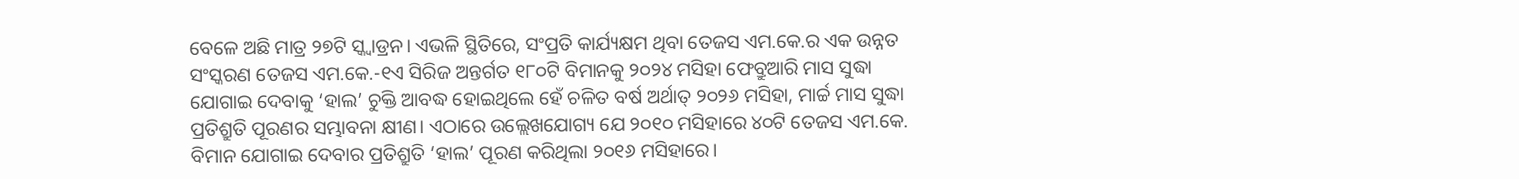ବେଳେ ଅଛି ମାତ୍ର ୨୭ଟି ସ୍କ୍ବାଡ୍ରନ। ଏଭଳି ସ୍ଥିତିରେ, ସଂପ୍ରତି କାର୍ଯ୍ୟକ୍ଷମ ଥିବା ତେଜସ ଏମ.କେ.ର ଏକ ଉନ୍ନତ ସଂସ୍କରଣ ତେଜସ ଏମ.କେ.-୧ଏ ସିରିଜ ଅନ୍ତର୍ଗତ ୧୮୦ଟି ବିମାନକୁ ୨୦୨୪ ମସିହା ଫେବ୍ରୁଆରି ମାସ ସୁଦ୍ଧା ଯୋଗାଇ ଦେବାକୁ ‘ହାଲ’ ଚୁକ୍ତି ଆବଦ୍ଧ ହୋଇଥିଲେ ହେଁ ଚଳିତ ବର୍ଷ ଅର୍ଥାତ୍‌ ୨୦୨୬ ମସିହା, ମାର୍ଚ୍ଚ ମାସ ସୁଦ୍ଧା ପ୍ରତିଶ୍ରୁତି ପୂରଣର ସମ୍ଭାବନା କ୍ଷୀଣ। ଏଠାରେ ଉଲ୍ଲେଖଯୋଗ୍ୟ ଯେ ୨୦୧୦ ମସିହାରେ ୪୦ଟି ତେଜସ ଏମ.କେ. ବିମାନ ଯୋଗାଇ ଦେବାର ପ୍ରତିଶ୍ରୁତି ‘ହାଲ’ ପୂରଣ କରିଥିଲା ୨୦୧୬ ମସିହାରେ।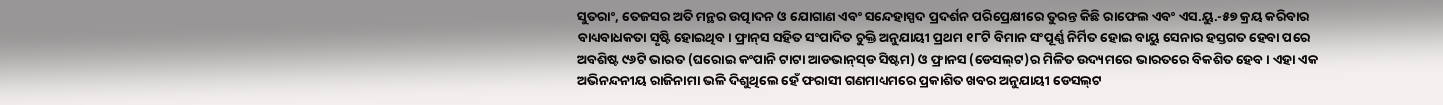ସୁତରାଂ, ତେଜସର ଅତି ମନ୍ଥର ଉତ୍ପାଦନ ଓ ଯୋଗାଣ ଏବଂ ସନ୍ଦେହାସ୍ପଦ ପ୍ରଦର୍ଶନ ପରିପ୍ରେକ୍ଷୀରେ ତୁରନ୍ତ କିଛି ରାଫେଲ ଏବଂ ଏସ.ୟୁ.-୫୭ କ୍ରୟ କରିବାର ବାଧ୍ୟବାଧକତା ସୃଷ୍ଟି ହୋଇଥିବ। ଫ୍ରାନ୍‌ସ ସହିତ ସଂପାଦିତ ଚୁକ୍ତି ଅନୁଯାୟୀ ପ୍ରଥମ ୧୮ଟି ବିମାନ ସଂପୂର୍ଣ୍ଣ ନିର୍ମିତ ହୋଇ ବାୟୁ ସେନାର ହସ୍ତଗତ ହେବା ପରେ ଅବଶିଷ୍ଟ ୯୬ଟି ଭାରତ (ଘରୋଇ କଂପାନି ଟାଟା ଆଡଭାନ୍‌ସ୍‌ଡ ସିଷ୍ଟମ) ଓ ଫ୍ରାନସ (ଡେସଲ୍‌ଟ)ର ମିଳିତ ଉଦ୍ୟମରେ ଭାରତରେ ବିକଶିତ ହେବ। ଏହା ଏକ ଅଭିନନ୍ଦନୀୟ ରାଜିନାମା ଭଳି ଦିଶୁଥିଲେ ହେଁ ଫରାସୀ ଗଣମାଧ୍ୟମରେ ପ୍ରକାଶିତ ଖବର ଅନୁଯାୟୀ ଡେସଲ୍‌ଟ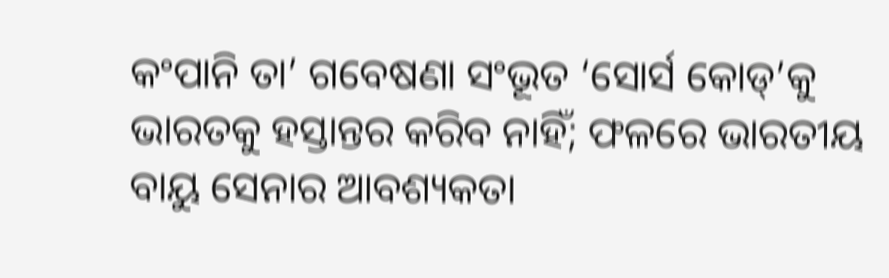କଂପାନି ତା’ ଗବେଷଣା ସଂଭୂତ ‘ସୋର୍ସ କୋଡ୍‌’କୁ ଭାରତକୁ ହସ୍ତାନ୍ତର କରିବ ନାହିଁ; ଫଳରେ ଭାରତୀୟ ବାୟୁ ସେନାର ଆବଶ୍ୟକତା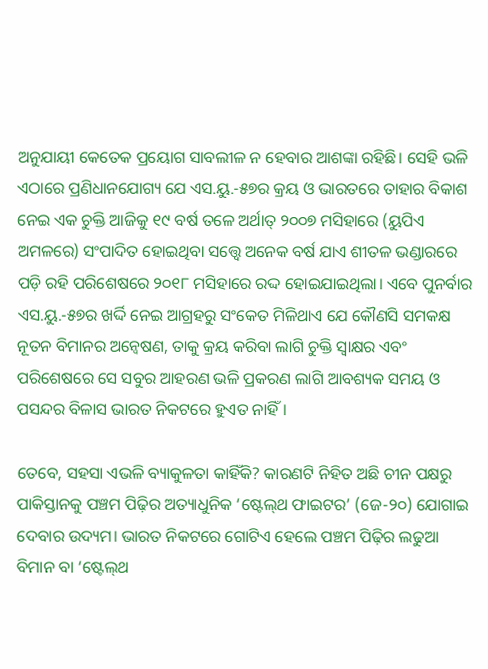ଅନୁଯାୟୀ କେତେକ ପ୍ରୟୋଗ ସାବଲୀଳ ନ ହେବାର ଆଶଙ୍କା ରହିଛି। ସେହି ଭଳି ଏଠାରେ ପ୍ରଣିଧାନଯୋଗ୍ୟ ଯେ ଏସ.ୟୁ.-୫୭ର କ୍ରୟ ଓ ଭାରତରେ ତାହାର ବିକାଶ ନେଇ ଏକ ଚୁକ୍ତି ଆଜିକୁ ୧୯ ବର୍ଷ ତଳେ ଅର୍ଥାତ୍‌ ୨୦୦୭ ମସିହାରେ (ୟୁପିଏ ଅମଳରେ) ସଂପାଦିତ ହୋଇଥିବା ସତ୍ତ୍ବେ ଅନେକ ବର୍ଷ ଯାଏ ଶୀତଳ ଭଣ୍ଡାରରେ ପଡ଼ି ରହି ପରିଶେଷରେ ୨୦୧୮ ମସିହାରେ ରଦ୍ଦ ହୋଇଯାଇଥିଲା। ଏବେ ପୁନର୍ବାର ଏସ.ୟୁ.-୫୭ର ଖର୍ଦ୍ଦି ନେଇ ଆଗ୍ରହରୁ ସଂକେତ ମିଳିଥାଏ ଯେ କୌଣସି ସମକକ୍ଷ ନୂତନ ବିମାନର ଅନ୍ବେଷଣ, ତାକୁ କ୍ରୟ କରିବା ଲାଗି ଚୁକ୍ତି ସ୍ବାକ୍ଷର ଏବଂ ପରିଶେଷରେ ସେ ସବୁର ଆହରଣ ଭଳି ପ୍ରକରଣ ଲାଗି ଆବଶ୍ୟକ ସମୟ ଓ ପସନ୍ଦର ବିଳାସ ଭାରତ ନିକଟରେ ହୁଏତ ନାହିଁ।

ତେବେ, ସହସା ଏଭଳି ବ୍ୟାକୁଳତା କାହିଁକି? କାରଣଟି ନିହିତ ଅଛି ଚୀନ ପକ୍ଷରୁ ପାକିସ୍ତାନକୁ ପଞ୍ଚମ ପିଢ଼ିର ଅତ୍ୟାଧୁନିକ ‘ଷ୍ଟେଲ୍‌ଥ ଫାଇଟର’ (ଜେ-୨୦) ଯୋଗାଇ ଦେବାର ଉଦ୍ୟମ। ଭାରତ ନିକଟରେ ଗୋଟିଏ ହେଲେ ପଞ୍ଚମ ପିଢ଼ିର ଲଢୁଆ ବିମାନ ବା ‘ଷ୍ଟେଲ୍‌ଥ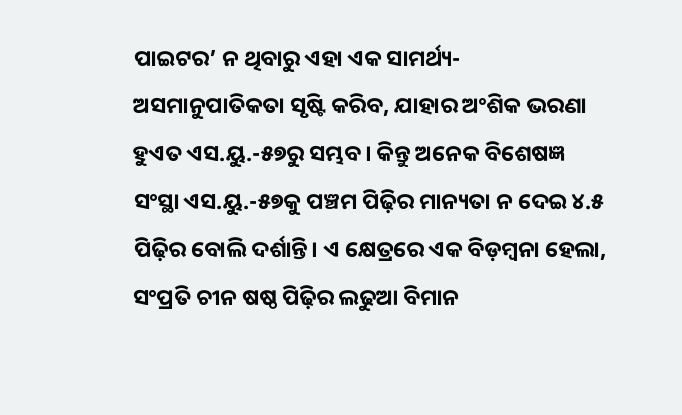ପାଇଟର’ ନ ଥିବାରୁ ଏହା ଏକ ସାମର୍ଥ୍ୟ-ଅସମାନୁପାତିକତା ସୃଷ୍ଟି କରିବ, ଯାହାର ଅଂଶିକ ଭରଣା ହୁଏତ ଏସ.ୟୁ.-୫୭ରୁ ସମ୍ଭବ। କିନ୍ତୁ ଅନେକ ବିଶେଷଜ୍ଞ ସଂସ୍ଥା ଏସ.ୟୁ.-୫୭କୁ ପଞ୍ଚମ ପିଢ଼ିର ମାନ୍ୟତା ନ ଦେଇ ୪.୫ ପିଢ଼ିର ବୋଲି ଦର୍ଶାନ୍ତି। ଏ କ୍ଷେତ୍ରରେ ଏକ ବିଡ଼ମ୍ବନା ହେଲା, ସଂପ୍ରତି ଚୀନ ଷଷ୍ଠ ପିଢ଼ିର ଲଢୁଆ ବିମାନ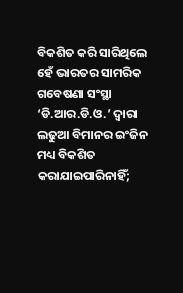ବିକଶିତ କରି ସାରିଥିଲେ ହେଁ ଭାରତର ସାମରିକ ଗବେଷଣା ସଂସ୍ଥା ‘ଡି.ଆର.ଡି.ଓ.’ ଦ୍ବାରା ଲଢୁଆ ବିମାନର ଇଂଜିନ ମଧ୍ୟ ବିକଶିତ କରାଯାଇପାରିନାହିଁ;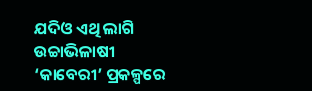ଯଦିଓ ଏଥି ଲାଗି ଉଚ୍ଚାଭିଳାଷୀ ‘କାବେରୀ’ ପ୍ରକଳ୍ପରେ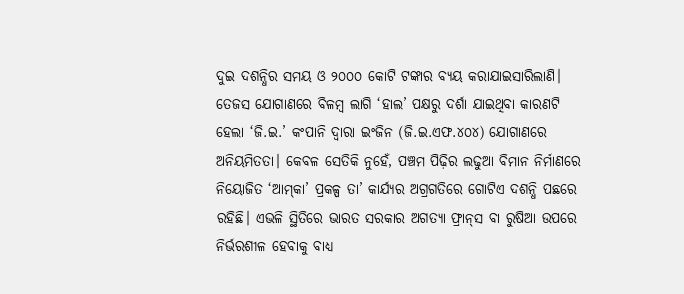ଦୁଇ ଦଶନ୍ଧିର ସମୟ ଓ ୨୦୦୦ କୋଟି ଟଙ୍କାର ବ୍ୟୟ କରାଯାଇସାରିଲାଣି। ତେଜସ ଯୋ‌ଗାଣରେ ବିଳମ୍ବ ଲାଗି ‘ହାଲ’ ପକ୍ଷରୁ ଦର୍ଶା ଯାଇଥିବା କାରଣଟି ହେଲା ‘ଜି.ଇ.’ କଂପାନି ଦ୍ବାରା ଇଂଜିନ (ଜି.ଇ.ଏଫ.୪୦୪) ଯୋଗାଣରେ ଅନିୟମିତତା। କେବଳ ସେତିକି ନୁହେଁ, ପଞ୍ଚମ ପିଢ଼ିର ଲଢୁଆ ବିମାନ ନିର୍ମାଣରେ ନିୟୋଜିତ ‘ଆମ୍‌କା’ ପ୍ରକଳ୍ପ ତା’ କାର୍ଯ୍ୟର ଅଗ୍ରଗତିରେ ଗୋଟିଏ ଦଶନ୍ଧି ପଛରେ ରହିଛି। ଏଭଳି ସ୍ଥିତିରେ ଭାରତ ସରକାର ଅଗତ୍ୟା ଫ୍ରାନ୍‌ସ ବା ରୁଷିଆ ଉପରେ ନିର୍ଭରଶୀଳ ହେବାକୁ ବାଧ୍ୟ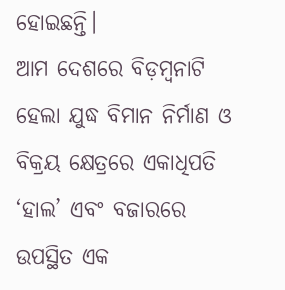ହୋଇଛନ୍ତି।
ଆମ ଦେଶରେ ବିଡ଼ମ୍ବନାଟି ହେଲା ଯୁଦ୍ଧ ବିମାନ ନିର୍ମାଣ ଓ ବିକ୍ରୟ କ୍ଷେତ୍ରରେ ଏକାଧିପତି ‘ହାଲ’ ଏବଂ ବଜାରରେ ଉପସ୍ଥିତ ଏକ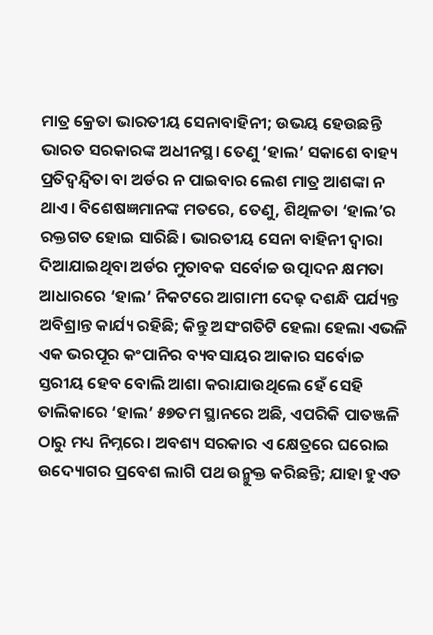ମାତ୍ର କ୍ରେତା ଭାରତୀୟ ସେନାବାହିନୀ; ଉଭୟ ହେଉଛନ୍ତି ଭାରତ ସରକାରଙ୍କ ଅଧୀନସ୍ଥ। ତେଣୁ ‘ହାଲ’ ସକାଶେ ବାହ୍ୟ ପ୍ରତିଦ୍ବନ୍ଦ୍ବିତା ବା ଅର୍ଡର ନ ପାଇବାର ଲେଶ ମାତ୍ର ଆଶଙ୍କା ନ ଥାଏ। ବିଶେଷଜ୍ଞମାନଙ୍କ ମତରେ, ତେଣୁ, ଶିଥିଳତା ‘ହାଲ’ର ରକ୍ତଗତ ହୋଇ ସାରିଛି। ଭାରତୀୟ ସେନା ବାହିନୀ ଦ୍ବାରା ଦିଆଯାଇଥିବା ଅର୍ଡର ମୁତାବକ ସର୍ବୋଚ୍ଚ ଉତ୍ପାଦନ କ୍ଷମତା ଆଧାରରେ ‘ହାଲ’ ନିକଟରେ ଆଗାମୀ ଦେଢ଼ ଦଶନ୍ଧି ପର୍ଯ୍ୟନ୍ତ ଅବିଶ୍ରାନ୍ତ କାର୍ଯ୍ୟ ରହିଛି; କିନ୍ତୁ ଅସଂଗତିଟି ହେଲା ହେଲା ଏଭଳି ଏକ ଭରପୂର କଂପାନିର ବ୍ୟବସାୟର ଆକାର ସର୍ବୋଚ୍ଚ ସ୍ତରୀୟ ହେବ ବୋଲି ଆଶା କରାଯାଉଥିଲେ ହେଁ ସେହି ତାଲିକାରେ ‘ହାଲ’ ୫୭ତମ ସ୍ଥାନରେ ଅଛି, ଏପରିକି ପାତଞ୍ଜଳି ଠାରୁ ମଧ୍ୟ ନିମ୍ନରେ। ଅବଶ୍ୟ ସରକାର ଏ କ୍ଷେତ୍ରରେ ଘରୋଇ ଉଦ୍ୟୋଗର ପ୍ରବେଶ ଲାଗି ପଥ ଉନ୍ମୁକ୍ତ କରିଛନ୍ତି; ଯାହା ହୁଏତ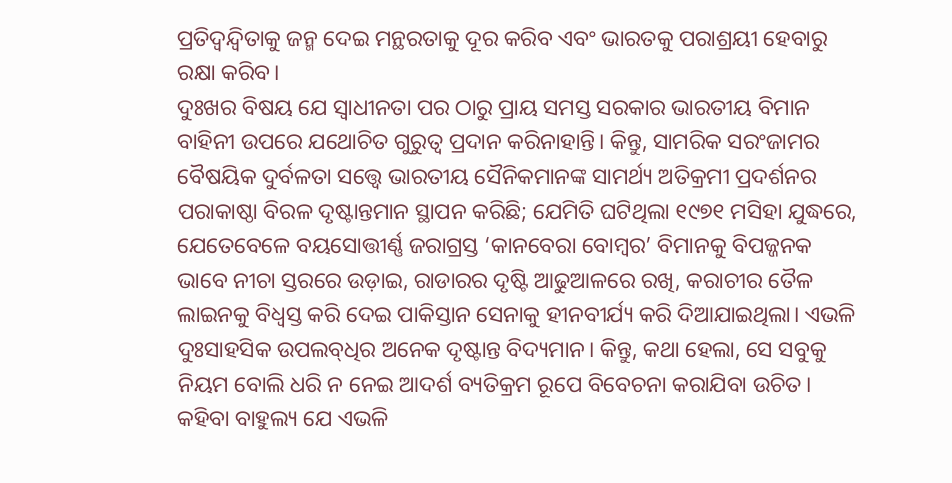ପ୍ରତିଦ୍ବନ୍ଦ୍ବିତାକୁ ଜନ୍ମ ଦେଇ ମନ୍ଥରତାକୁ ଦୂର କରିବ ଏବଂ ଭାରତକୁ ପରାଶ୍ରୟୀ ହେବାରୁ ରକ୍ଷା କରିବ।
ଦୁଃଖର ବିଷୟ ଯେ ସ୍ବାଧୀନତା ପର ଠାରୁ ପ୍ରାୟ ସମସ୍ତ ସରକାର ଭାରତୀୟ ବିମାନ ବାହିନୀ ଉପରେ ଯଥୋଚିତ ଗୁରୁତ୍ବ ପ୍ରଦାନ କରିନାହାନ୍ତି। କିନ୍ତୁ, ସାମରିକ ସରଂଜାମର ବୈଷୟିକ ଦୁର୍ବଳତା ସତ୍ତ୍ବେ ଭାରତୀୟ ‌ସୈନିକମାନଙ୍କ ସାମର୍ଥ୍ୟ ଅତିକ୍ରମୀ ପ୍ରଦର୍ଶନର ପରାକାଷ୍ଠା ବିରଳ ଦୃଷ୍ଟାନ୍ତମାନ ସ୍ଥାପନ କରିଛି; ଯେମିତି ଘଟିଥିଲା ୧୯୭୧ ମସିହା ଯୁଦ୍ଧରେ, ଯେତେବେଳେ ବୟସୋତ୍ତୀର୍ଣ୍ଣ ଜରାଗ୍ରସ୍ତ ‘କାନବେରା ବୋମ୍ବର’ ବିମାନକୁ ବିପଜ୍ଜନକ ଭାବେ ନୀଚା ସ୍ତରରେ ଉଡ଼ାଇ, ରାଡାରର ଦୃଷ୍ଟି ଆଢୁଆଳରେ ରଖି, କରାଚୀର ତୈଳ ଲାଇନକୁ ବିଧ୍ବସ୍ତ କରି ଦେଇ ପାକିସ୍ତାନ ସେନାକୁ ହୀନବୀର୍ଯ୍ୟ କରି ଦିଆଯାଇଥିଲା। ଏଭଳି ଦୁଃସାହସିକ ଉପଲବ୍‌ଧିର ଅନେକ ଦୃଷ୍ଟାନ୍ତ ବିଦ୍ୟମାନ। କିନ୍ତୁ, କଥା ହେଲା, ସେ ସବୁକୁ ନିୟମ ବୋଲି ଧରି ନ ନେଇ ଆଦର୍ଶ ବ୍ୟତିକ୍ରମ ରୂପେ ବିବେଚନା କରାଯିବା ଉଚିତ। କହିବା ବାହୁଲ୍ୟ ଯେ ଏଭଳି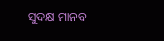ସୁଦକ୍ଷ ମାନବ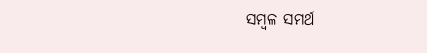ସମ୍ବଳ ସମର୍ଥ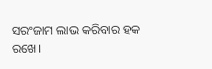ସରଂଜାମ ଲାଭ କରିବାର ହକ ରଖେ।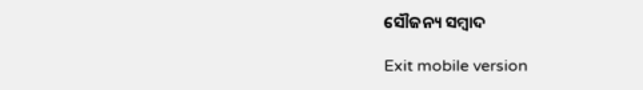ସୌଜନ୍ୟ ସମ୍ବାଦ

Exit mobile version